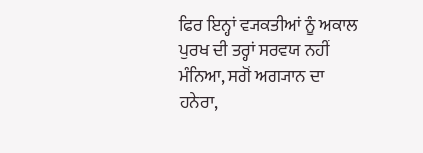ਫਿਰ ਇਨ੍ਹਾਂ ਵ੍ਯਕਤੀਆਂ ਨੂੰ ਅਕਾਲ ਪੁਰਖ ਦੀ ਤਰ੍ਹਾਂ ਸਰਵਯ ਨਹੀਂ ਮੰਨਿਆ, ਸਗੋਂ ਅਗ੍ਯਾਨ ਦਾ ਹਨੇਰਾ,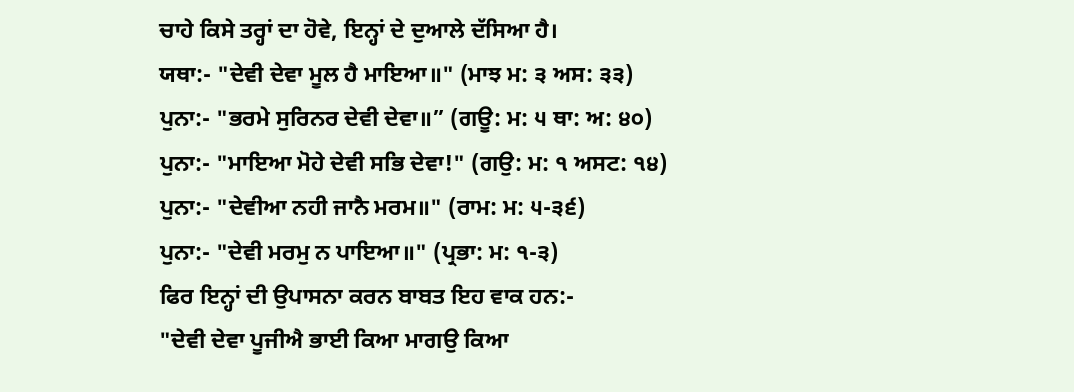ਚਾਹੇ ਕਿਸੇ ਤਰ੍ਹਾਂ ਦਾ ਹੋਵੇ, ਇਨ੍ਹਾਂ ਦੇ ਦੁਆਲੇ ਦੱਸਿਆ ਹੈ।
ਯਥਾ:- "ਦੇਵੀ ਦੇਵਾ ਮੂਲ ਹੈ ਮਾਇਆ॥" (ਮਾਝ ਮ: ੩ ਅਸ: ੩੩)
ਪੁਨਾ:- "ਭਰਮੇ ਸੁਰਿਨਰ ਦੇਵੀ ਦੇਵਾ॥” (ਗਊ: ਮ: ੫ ਥਾ: ਅ: ੪੦)
ਪੁਨਾ:- "ਮਾਇਆ ਮੋਹੇ ਦੇਵੀ ਸਭਿ ਦੇਵਾ!" (ਗਉ: ਮ: ੧ ਅਸਟ: ੧੪)
ਪੁਨਾ:- "ਦੇਵੀਆ ਨਹੀ ਜਾਨੈ ਮਰਮ॥" (ਰਾਮ: ਮ: ੫-੩੬)
ਪੁਨਾ:- "ਦੇਵੀ ਮਰਮੁ ਨ ਪਾਇਆ॥" (ਪ੍ਰਭਾ: ਮ: ੧-੩)
ਫਿਰ ਇਨ੍ਹਾਂ ਦੀ ਉਪਾਸਨਾ ਕਰਨ ਬਾਬਤ ਇਹ ਵਾਕ ਹਨ:-
"ਦੇਵੀ ਦੇਵਾ ਪੂਜੀਐ ਭਾਈ ਕਿਆ ਮਾਗਉ ਕਿਆ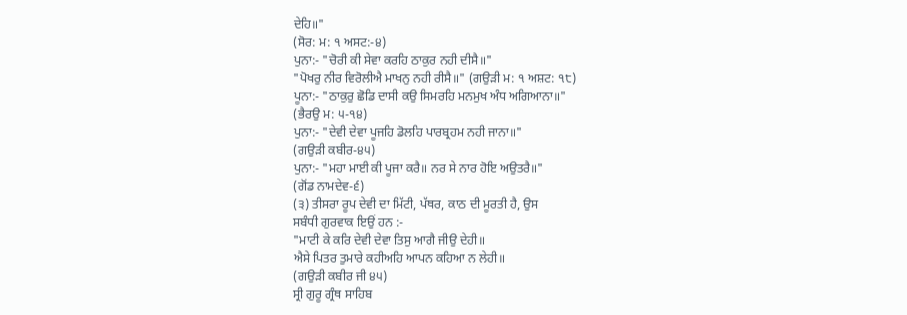ਦੇਹਿ॥"
(ਸੋਰ: ਮ: ੧ ਅਸਟ:-੪)
ਪੁਨਾ:- "ਚੋਰੀ ਕੀ ਸੇਵਾ ਕਰਹਿ ਠਾਕੁਰ ਨਹੀ ਦੀਸੈ॥"
"ਪੋਖਰੁ ਨੀਰ ਵਿਰੋਲੀਐ ਮਾਖਨੁ ਨਹੀ ਰੀਸੈ॥" (ਗਉੜੀ ਮ: ੧ ਅਸ਼ਟ: ੧੮)
ਪੂਨਾ:- "ਠਾਕੁਰੁ ਛੋਡਿ ਦਾਸੀ ਕਉ ਸਿਮਰਹਿ ਮਨਮੁਖ ਅੰਧ ਅਗਿਆਨਾ॥"
(ਭੈਰਉ ਮ: ੫-੧੪)
ਪੁਨਾ:- "ਦੇਵੀ ਦੇਵਾ ਪੂਜਹਿ ਡੋਲਹਿ ਪਾਰਬ੍ਰਹਮ ਨਹੀ ਜਾਨਾ॥"
(ਗਉੜੀ ਕਬੀਰ-੪੫)
ਪੁਨਾ:- "ਮਹਾ ਮਾਈ ਕੀ ਪੂਜਾ ਕਰੈ॥ ਨਰ ਸੇ ਨਾਰ ਹੋਇ ਅਉਤਰੈ॥"
(ਗੋਂਡ ਨਾਮਦੇਵ-੬)
(੩) ਤੀਸਰਾ ਰੂਪ ਦੇਵੀ ਦਾ ਮਿੱਟੀ, ਪੱਥਰ, ਕਾਠ ਦੀ ਮੂਰਤੀ ਹੈ, ਉਸ
ਸਬੰਧੀ ਗੁਰਵਾਕ ਇਉਂ ਹਨ :-
"ਮਾਟੀ ਕੇ ਕਰਿ ਦੇਵੀ ਦੇਵਾ ਤਿਸੁ ਆਗੈ ਜੀਉ ਦੇਹੀ॥
ਐਸੇ ਪਿਤਰ ਤੁਮਾਰੇ ਕਹੀਅਹਿ ਆਪਨ ਕਹਿਆ ਨ ਲੇਹੀ॥
(ਗਉੜੀ ਕਬੀਰ ਜੀ ੪੫)
ਸ੍ਰੀ ਗੁਰੂ ਗ੍ਰੰਥ ਸਾਹਿਬ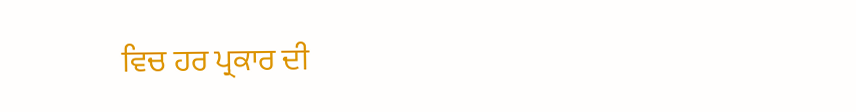ਵਿਚ ਹਰ ਪ੍ਰਕਾਰ ਦੀ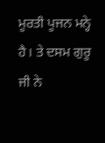ਮੂਰਤੀ ਪੂਜਨ ਮਨ੍ਹੇ ਹੈ। ਤੇ ਦਸਮ ਗੁਰੂ ਜੀ ਨੇ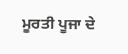ਮੂਰਤੀ ਪੂਜਾ ਦੇ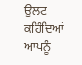ਉਲਟ ਕਹਿੰਦਿਆਂ ਆਪਨੂੰ